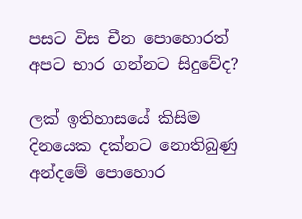පසට විස චීන පොහොරත් අපට භාර ගන්නට සිදුවේද?

ලක් ඉතිහාසයේ කිසිම දිනයෙක දක්නට නොතිබුණු අන්දමේ පොහොර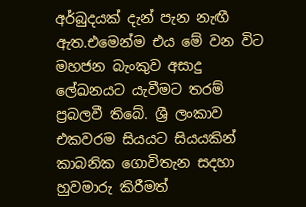අර්බුදයක් දැන් පැන නැඟී ඇත.එමෙන්ම එය මේ වන විට මහජන බැංකුව අසාදු ලේඛනයට යැවීමට තරම් ප්‍රබලවී තිබේ. ශ්‍රී ලංකාව එකවරම සියයට සියයකින් කාබනික ගොවිතැන සදහා හුවමාරු කිරීමත්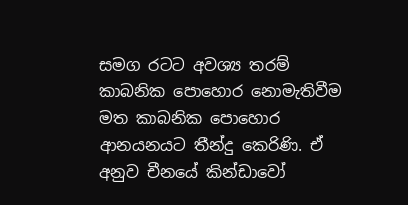සමග රටට අවශ්‍ය තරම් කාබනික පොහොර නොමැතිවීම මත කාබනික පොහොර ආනයනයට තීන්දු කෙරිණි. ඒ අනුව චීනයේ කින්ඩාවෝ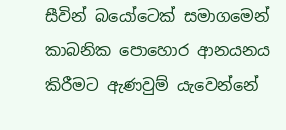සීවින් බයෝටෙක් සමාගමෙන් කාබනික පොහොර ආනයනය කිරීමට ඇණවුම් යැවෙන්නේ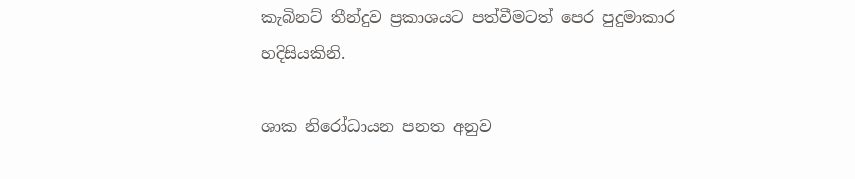කැබිනට් තීන්දුව ප්‍රකාශයට පත්වීමටත් පෙර පුදුමාකාර හදිසියකිනි.

ශාක නිරෝධායන පනත අනුව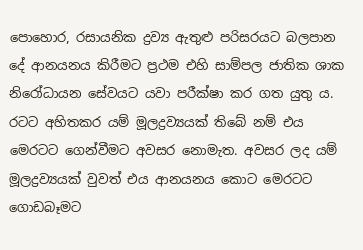පොහොර, රසායනික ද්‍රව්‍ය ඇතුළු පරිසරයට බලපාන දේ ආනයනය කිරීමට ප්‍රථම එහි සාම්පල ජාතික ශාක නිරෝධායන සේවයට යවා පරීක්ෂා කර ගත යුතු ය. රටට අහිතකර යම් මූලද්‍රව්‍යයක් තිබේ නම් එය මෙරටට ගෙන්වීමට අවසර නොමැත. අවසර ලද යම් මූලද්‍රව්‍යයක් වුවත් එය ආනයනය කොට මෙරටට ගොඩබෑමට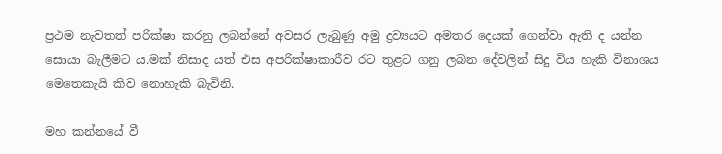ප්‍රථම නැවතත් පරික්ෂා කරනු ලබන්නේ අවසර ලැබුණු අමු ද්‍රව්‍යයට අමතර දෙයක් ගෙන්වා ඇති ද යන්න සොයා බැලීමට ය.මක් නිසාද යත් එස අපරික්ෂාකාරීව රට තුළට ගනු ලබන දේවලින් සිදු විය හැකි විනාශය මෙතෙකැයි කිව නොහැකි බැවිනි.

මහ කන්නයේ වී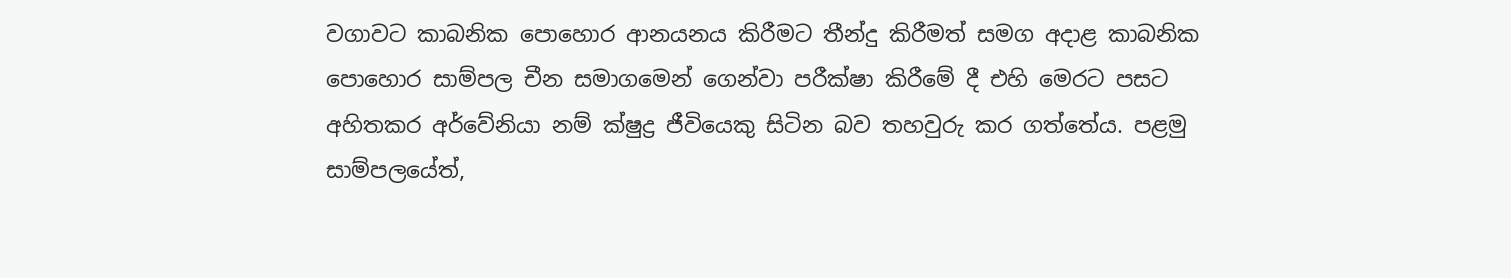වගාවට කාබනික පොහොර ආනයනය කිරීමට තීන්දු කිරීමත් සමග අදාළ කාබනික පොහොර සාම්පල චීන සමාගමෙන් ගෙන්වා පරීක්ෂා කිරීමේ දී එහි මෙරට පසට අහිතකර අර්වේනියා නම් ක්ෂුද්‍ර ජීවියෙකු සිටින බව තහවුරු කර ගත්තේය. පළමු සාම්පලයේත්,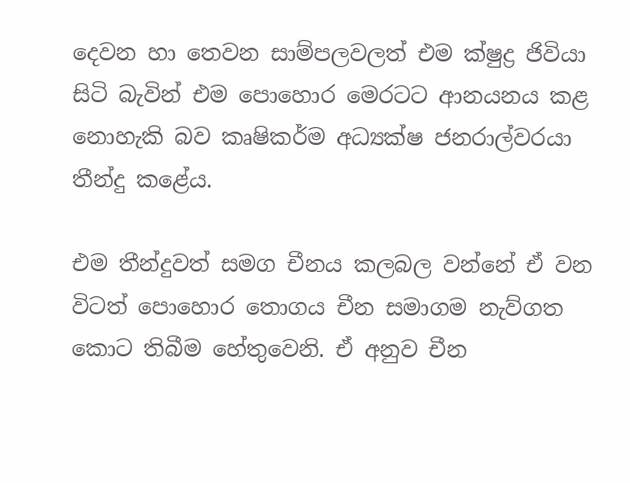දෙවන හා තෙවන සාම්පලවලත් එම ක්ෂුද්‍ර ජිවියා සිටි බැවින් එම පොහොර මෙරටට ආනයනය කළ නොහැකි බව කෘෂිකර්ම අධ්‍යක්ෂ ජනරාල්වරයා තීන්දු කළේය.

එම තීන්දුවත් සමග චීනය කලබල වන්නේ ඒ වන විටත් පොහොර තොගය චීන සමාගම නැව්ගත කොට තිබීම හේතුවෙනි. ඒ අනුව චීන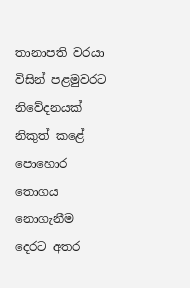තානාපති වරයා විසින් පළමුවරට නිවේදනයක් නිකුත් කළේ පොහොර තොගය නොගැනීම දෙරට අතර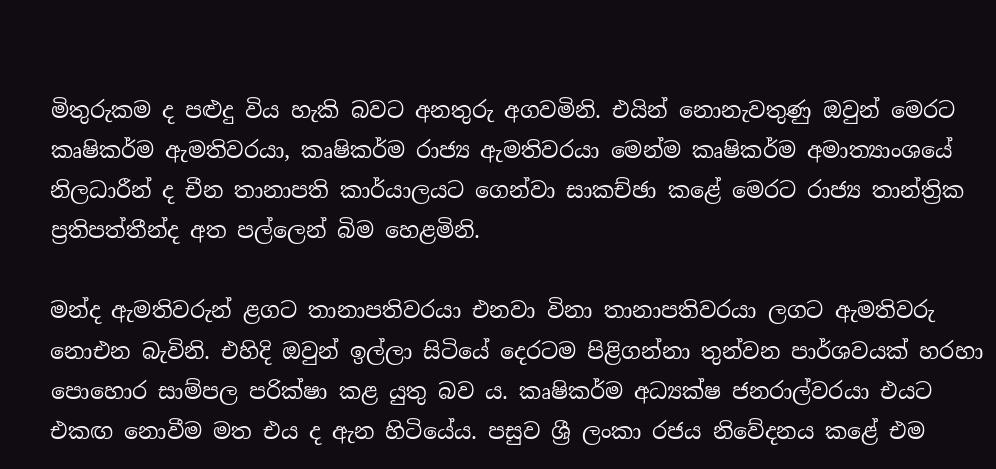මිතුරුකම ද පළුදු විය හැකි බවට අනතුරු අගවමිනි. එයින් නොනැවතුණු ඔවුන් මෙරට කෘෂිකර්ම ඇමතිවරයා, කෘෂිකර්ම රාජ්‍ය ඇමතිවරයා මෙන්ම කෘෂිකර්ම අමාත්‍යාංශයේ නිලධාරීන් ද චීන තානාපති කාර්යාලයට ගෙන්වා සාකච්ඡා කළේ මෙරට රාජ්‍ය තාන්ත්‍රික ප්‍රතිපත්තීන්ද අත පල්ලෙන් බිම හෙළමිනි.

මන්ද ඇමතිවරුන් ළගට තානාපතිවරයා එනවා විනා තානාපතිවරයා ලගට ඇමතිවරු නොඑන බැවිනි. එහිදි ඔවුන් ඉල්ලා සිටියේ දෙරටම පිළිගන්නා තුන්වන පාර්ශවයක් හරහා පොහොර සාම්පල පරික්ෂා කළ යුතු බව ය. කෘෂිකර්ම අධ්‍යක්ෂ ජනරාල්වරයා එයට එකඟ නොවීම මත එය ද ඇන හිටියේය. පසුව ශ්‍රී ලංකා රජය නිවේදනය කළේ එම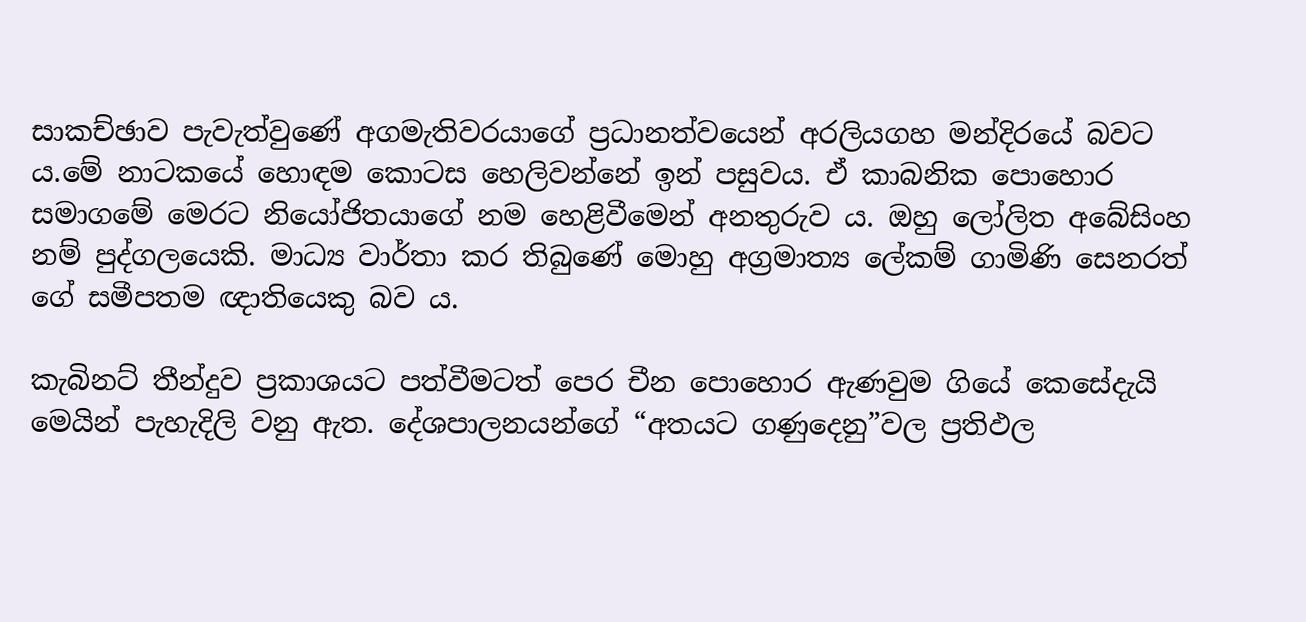සාකච්ඡාව පැවැත්වුණේ අගමැතිවරයාගේ ප්‍රධානත්වයෙන් අරලියගහ මන්දිරයේ බවට ය.මේ නාටකයේ හොඳම කොටස හෙලිවන්නේ ඉන් පසුවය. ඒ කාබනික පොහොර සමාගමේ මෙරට නියෝජිතයාගේ නම හෙළිවීමෙන් අනතුරුව ය. ඔහු ලෝලිත අබේසිංහ නම් පුද්ගලයෙකි. මාධ්‍ය වාර්තා කර තිබුණේ මොහු අග්‍රමාත්‍ය ලේකම් ගාමිණි සෙනරත් ගේ සමීපතම ඥාතියෙකු බව ය.

කැබිනට් තීන්දුව ප්‍රකාශයට පත්වීමටත් පෙර චීන පොහොර ඇණවුම ගියේ කෙසේදැයි මෙයින් පැහැදිලි වනු ඇත. දේශපාලනයන්ගේ “අතයට ගණුදෙනු”වල ප්‍රතිඵල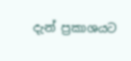දැන් ප්‍රකාශයට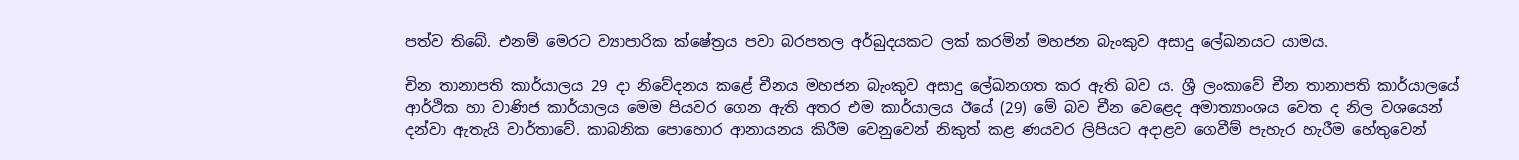පත්ව තිබේ. එනම් මෙරට ව්‍යාපාරික ක්ෂේත්‍රය පවා බරපතල අර්බුදයකට ලක් කරමින් මහජන බැංකුව අසාදු ලේඛනයට යාමය.

චින තානාපති කාර්යාලය 29 දා නිවේදනය කළේ චීනය මහජන බැංකුව අසාදු ලේඛනගත කර ඇති බව ය. ශ්‍රී ලංකාවේ චීන තානාපති කාර්යාලයේ ආර්ථික හා වාණිජ කාර්යාලය මෙම පියවර ගෙන ඇති අතර එම කාර්යාලය ඊයේ (29) මේ බව චීන වෙළෙද අමාත්‍යාංශය වෙත ද නිල වශයෙන් දන්වා ඇතැයි වාර්තාවේ. කාබනික පොහොර ආනායනය කිරීම වෙනුවෙන් නිකුත් කළ ණයවර ලිපියට අදාළව ගෙවීම් පැහැර හැරීම හේතුවෙන්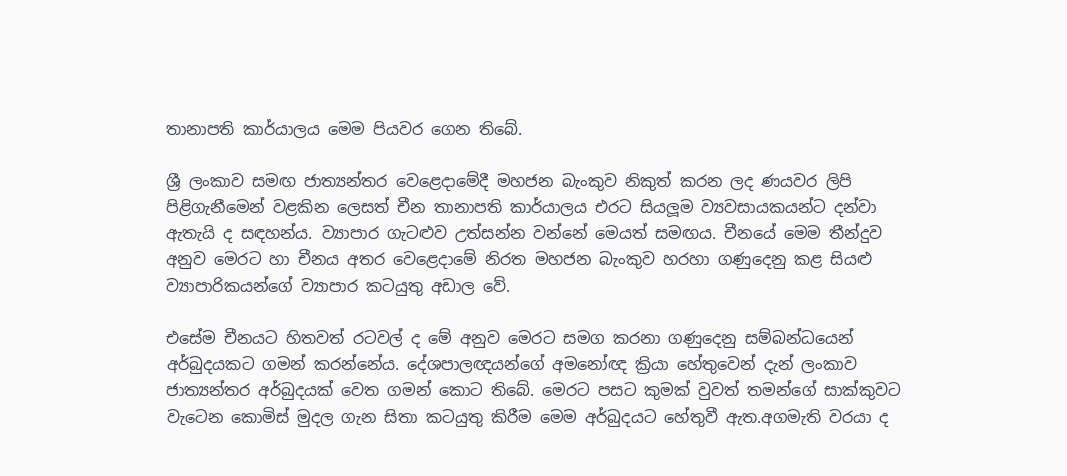තානාපති කාර්යාලය මෙම පියවර ගෙන තිබේ.

ශ්‍රී ලංකාව සමඟ ජාත්‍යන්තර වෙළෙදාමේදී මහජන බැංකුව නිකුත් කරන ලද ණයවර ලිපි පිළිගැනීමෙන් වළකින ලෙසත් චීන තානාපති කාර්යාලය එරට සියලූම ව්‍යවසායකයන්ට දන්වා ඇතැයි ද සඳහන්ය. ව්‍යාපාර ගැටළුව උත්සන්න වන්නේ මෙයත් සමඟය. චීනයේ මෙම තීන්දුව අනුව මෙරට හා චීනය අතර වෙළෙදාමේ නිරත මහජන බැංකුව හරහා ගණුදෙනු කළ සියළු ව්‍යාපාරිකයන්ගේ ව්‍යාපාර කටයුතු අඩාල වේ.

එසේම චීනයට හිතවත් රටවල් ද මේ අනුව මෙරට සමග කරනා ගණුදෙනු සම්බන්ධයෙන් අර්බුදයකට ගමන් කරන්නේය. දේශපාලඥයන්ගේ අමනෝඥ ක්‍රියා හේතුවෙන් දැන් ලංකාව ජාත්‍යන්තර අර්බුදයක් වෙත ගමන් කොට තිබේ. මෙරට පසට කුමක් වුවත් තමන්ගේ සාක්කුවට වැටෙන කොමිස් මුදල ගැන සිතා කටයුතු කිරීම මෙම අර්බුදයට හේතුවී ඇත.අගමැති වරයා ද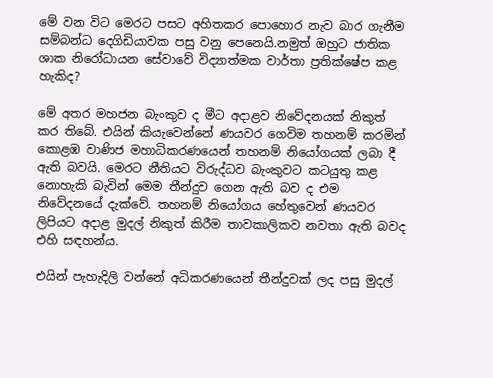මේ වන විට මෙරට පසට අහිතකර පොහොර නැව බාර ගැනීම සම්බන්ධ දෙගිඩියාවක පසු වනු පෙනෙයි.නමුත් ඔහුට ජාතික ශාක නිරෝධායන සේවාවේ විද්‍යාත්මක වාර්තා ප්‍රතික්ෂේප කළ හැකිද?

මේ අතර මහජන බැංකුව ද මීට අදාළව නිවේදනයක් නිකුත් කර තිබේ. එයින් කියැවෙන්නේ ණයවර ගෙවිම තහනම් කරමින් කොළඹ වාණිජ මහාධිකරණයෙන් තහනම් නියෝගයක් ලබා දී ඇති බවයි. මෙරට නීතියට විරුද්ධව බැංකුවට කටයුතු කළ නොහැකි බැවින් මෙම තීන්දුව ගෙන ඇති බව ද එම නිවේදනයේ දැක්වේ. තහනම් නියෝගය හේතුවෙන් ණයවර ලිපියට අදාළ මුදල් නිකුත් කිරීම තාවකාලිකව නවතා ඇති බවද එහි සඳහන්ය.

එයින් පැහැදිලි වන්නේ අධිකරණයෙන් තීන්දුවක් ලද පසු මුදල්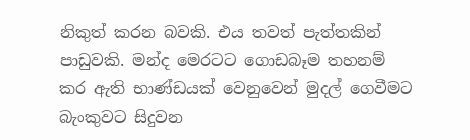නිකුත් කරන බවකි. එය තවත් පැත්තකින් පාඩුවකි. මන්ද මෙරටට ගොඩබෑම තහනම් කර ඇති භාණ්ඩයක් වෙනුවෙන් මුදල් ගෙවීමට බැංකුවට සිදුවන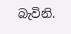බැවිනි.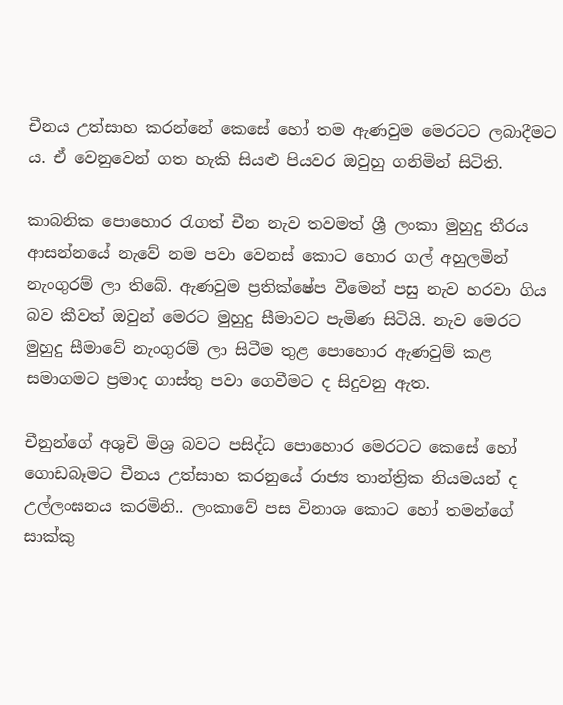චීනය උත්සාහ කරන්නේ කෙසේ හෝ තම ඇණවුම මෙරටට ලබාදීමට ය. ඒ වෙනුවෙන් ගත හැකි සියළු පියවර ඔවුහු ගනිමින් සිටිති.

කාබනික පොහොර රැගත් චීන නැව තවමත් ශ්‍රී ලංකා මුහුදු තීරය ආසන්නයේ නැවේ නම පවා වෙනස් කොට හොර ගල් අහුලමින් නැංගුරම් ලා තිබේ. ඇණවුම ප්‍රතික්ෂේප වීමෙන් පසු නැව හරවා ගිය බව කීවත් ඔවුන් මෙරට මුහුදු සීමාවට පැමිණ සිටියි. නැව මෙරට මුහුදු සීමාවේ නැංගුරම් ලා සිටීම තුළ පොහොර ඇණවුම් කළ සමාගමට ප්‍රමාද ගාස්තු පවා ගෙවීමට ද සිදුවනු ඇත.

චීනුන්ගේ අශුචි මිශ්‍ර බවට පසිද්ධ පොහොර මෙරටට කෙසේ හෝ ගොඩබෑමට චීනය උත්සාහ කරනුයේ රාජ්‍ය තාන්ත්‍රික නියමයන් ද උල්ලංඝනය කරමිනි.. ලංකාවේ පස විනාශ කොට හෝ තමන්ගේ සාක්කු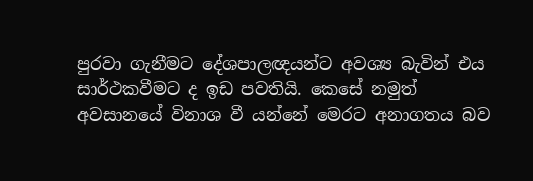පුරවා ගැනීමට දේශපාලඥයන්ට අවශ්‍ය බැවින් එය සාර්ථකවීමට ද ඉඩ පවතියි. කෙසේ නමුත් අවසානයේ විනාශ වී යන්නේ මෙරට අනාගතය බව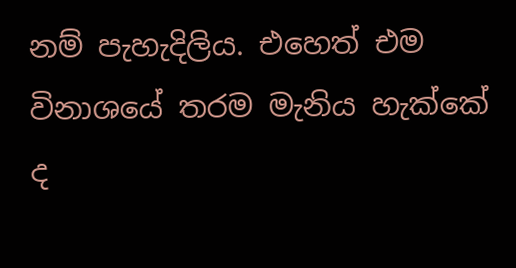නම් පැහැදිලිය. එහෙත් එම විනාශයේ තරම මැනිය හැක්කේ ද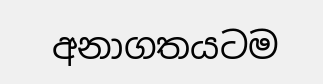අනාගතයටම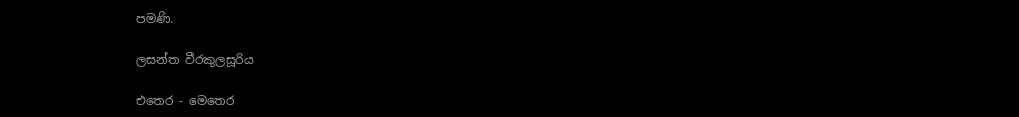පමණි.

ලසන්ත වීරකුලසූරිය

එතෙර - මෙතෙර